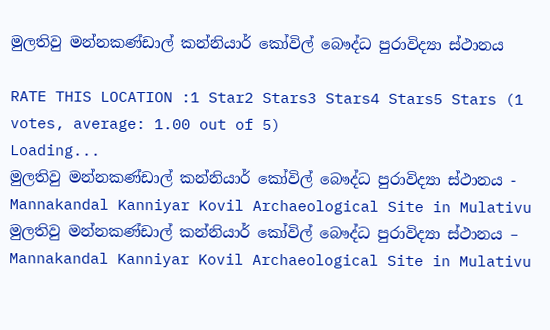මුලතිවු මන්නකණ්ඩාල් කන්නියාර් කෝවිල් බෞද්ධ පුරාවිද්‍යා ස්ථානය

RATE THIS LOCATION :1 Star2 Stars3 Stars4 Stars5 Stars (1 votes, average: 1.00 out of 5)
Loading...
මුලතිවු මන්නකණ්ඩාල් කන්නියාර් කෝවිල් බෞද්ධ පුරාවිද්‍යා ස්ථානය - Mannakandal Kanniyar Kovil Archaeological Site in Mulativu
මුලතිවු මන්නකණ්ඩාල් කන්නියාර් කෝවිල් බෞද්ධ පුරාවිද්‍යා ස්ථානය – Mannakandal Kanniyar Kovil Archaeological Site in Mulativu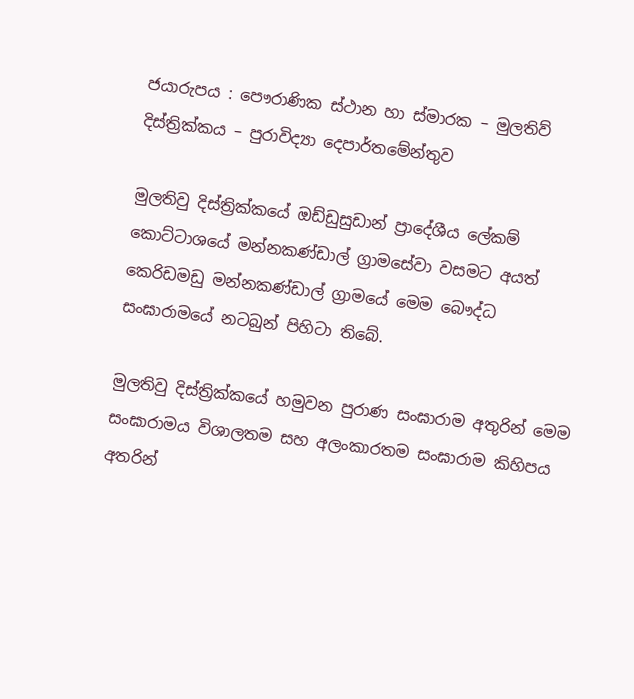ජයාරුපය : පෞරාණික ස්ථාන හා ස්මාරක – මුලතිව් දිස්ත්‍රික්කය – පුරාවිද්‍යා දෙපාර්තමේන්තුව

මුලතිවු දිස්ත්‍රික්කයේ ඔඩ්ඩුසුඩාන් ප්‍රාදේශීය ලේකම් කොට්ටාශයේ මන්නකණ්ඩාල් ග්‍රාමසේවා වසමට අයත් කෙරිඩමඩු මන්නකණ්ඩාල් ග්‍රාමයේ මෙම බෞද්ධ සංඝාරාමයේ නටබුන් පිහිටා තිබේ.

මුලතිවු දිස්ත්‍රික්කයේ හමුවන පුරාණ සංඝාරාම අතුරින් මෙම සංඝාරාමය විශාලතම සහ අලංකාරතම සංඝාරාම කිහිපය අතරින්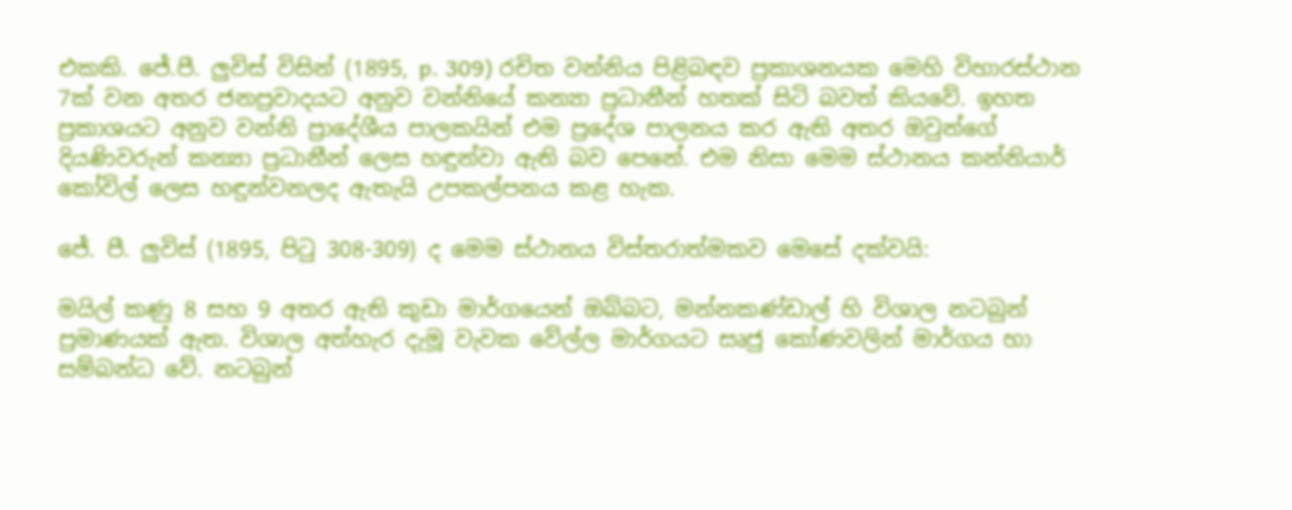එකකි. ජේ.පී. ලුවිස් විසින් (1895, p. 309) රචිත වන්නිය පිළිබඳව ප්‍රකාශනයක මෙහි විහාරස්ථාන 7ක් වන අතර ජනප්‍රවාදයට අනුව වන්නියේ කන්‍යා ප්‍රධානීන් හතක් සිටි බවත් කියවේ. ඉහත ප්‍රකාශයට අනුව වන්නි ප්‍රාදේශීය පාලකයින් එම ප්‍රදේශ පාලනය කර ඇති අතර ඔවුන්ගේ දියණිවරුන් කන්‍යා ප්‍රධානීන් ලෙස හඳුන්වා ඇති බව පෙනේ. එම නිසා මෙම ස්ථානය කන්නියාර් කෝවිල් ලෙස හඳුන්වනලද ඇතැයි උපකල්පනය කළ හැක.

ජේ. පී. ලුවිස් (1895, පිටු 308-309) ද මෙම ස්ථානය විස්තරාත්මකව මෙසේ දක්වයි:

මයිල් කණු 8 සහ 9 අතර ඇති කුඩා මාර්ගයෙන් ඔබ්බට, මන්නකණ්ඩාල් හි විශාල නටබුන් ප්‍රමාණයක් ඇත. විශාල අත්හැර දැමූ වැවක වේල්ල මාර්ගයට සෘජු කෝණවලින් මාර්ගය හා සම්බන්ධ වේ. නටබුන්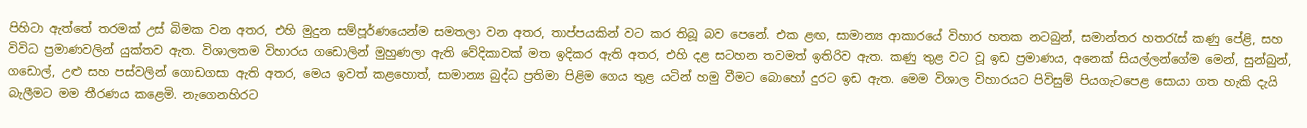පිහිටා ඇත්තේ තරමක් උස් බිමක වන අතර, එහි මුදුන සම්පූර්ණයෙන්ම සමතලා වන අතර, තාප්පයකින් වට කර තිබූ බව පෙනේ. එක ළඟ, සාමාන්‍ය ආකාරයේ විහාර හතක නටබුන්, සමාන්තර හතරැස් කණු පේළි, සහ විවිධ ප්‍රමාණවලින් යුක්තව ඇත. විශාලතම විහාරය ගඩොලින් මුහුණලා ඇති වේදිකාවක් මත ඉදිකර ඇති අතර, එහි දළ සටහන තවමත් ඉතිරිව ඇත. කණු තුළ වට වූ ඉඩ ප්‍රමාණය, අනෙක් සියල්ලන්ගේම මෙන්, සුන්බුන්, ගඩොල්, උළු සහ පස්වලින් ගොඩගසා ඇති අතර, මෙය ඉවත් කළහොත්, සාමාන්‍ය බුද්ධ ප්‍රතිමා පිළිම ගෙය තුළ යටින් හමු වීමට බොහෝ දුරට ඉඩ ඇත. මෙම විශාල විහාරයට පිවිසුම් පියගැටපෙළ සොයා ගත හැකි දැයි බැලීමට මම තීරණය කළෙමි. නැගෙනහිරට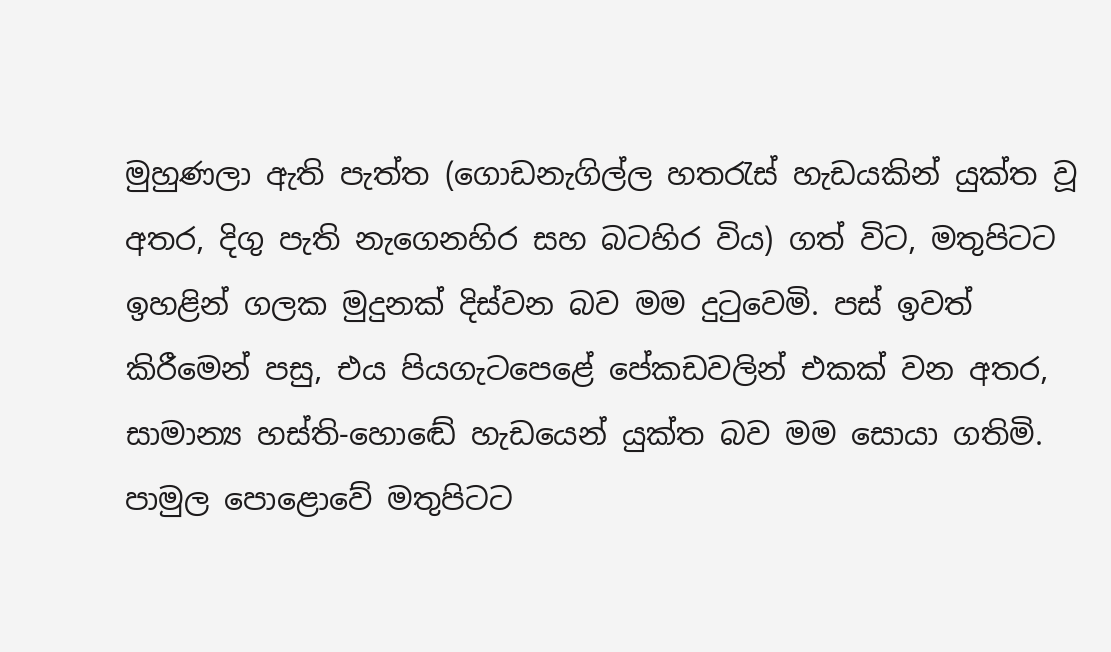මුහුණලා ඇති පැත්ත (ගොඩනැගිල්ල හතරැස් හැඩයකින් යුක්ත වූ අතර, දිගු පැති නැගෙනහිර සහ බටහිර විය) ගත් විට, මතුපිටට ඉහළින් ගලක මුදුනක් දිස්වන බව මම දුටුවෙමි. පස් ඉවත් කිරීමෙන් පසු, එය පියගැටපෙළේ පේකඩවලින් එකක් වන අතර, සාමාන්‍ය හස්ති-හොඬේ හැඩයෙන් යුක්ත බව මම සොයා ගතිමි. පාමුල පොළොවේ මතුපිටට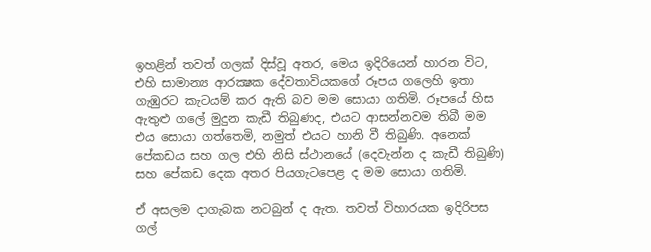ඉහළින් තවත් ගලක් දිස්වූ අතර, මෙය ඉදිරියෙන් හාරන විට, එහි සාමාන්‍ය ආරක්‍ෂක දේවතාවියකගේ රූපය ගලෙහි ඉතා ගැඹුරට කැටයම් කර ඇති බව මම සොයා ගතිමි. රූපයේ හිස ඇතුළු ගලේ මුදුන කැඩී තිබුණද, එයට ආසන්නවම තිබී මම එය සොයා ගත්තෙමි, නමුත් එයට හානි වී තිබුණි. අනෙක් පේකඩය සහ ගල එහි නිසි ස්ථානයේ (දෙවැන්න ද කැඩී තිබුණි) සහ පේකඩ දෙක අතර පියගැටපෙළ ද මම සොයා ගතිමි.

ඒ අසලම දාගැබක නටබුන් ද ඇත. තවත් විහාරයක ඉදිරිපස ගල්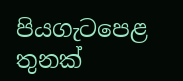පියගැටපෙළ තුනක්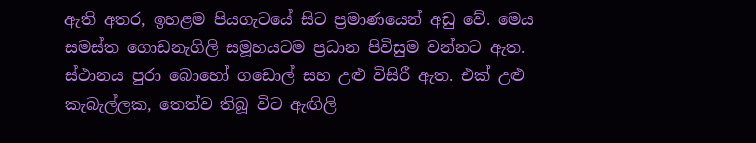ඇති අතර, ඉහළම පියගැටයේ සිට ප්‍රමාණයෙන් අඩු වේ. මෙය සමස්ත ගොඩනැගිලි සමූහයටම ප්‍රධාන පිවිසුම වන්නට ඇත. ස්ථානය පුරා බොහෝ ගඩොල් සහ උළු විසිරී ඇත. එක් උළු කැබැල්ලක, තෙත්ව තිබූ විට ඇඟිලි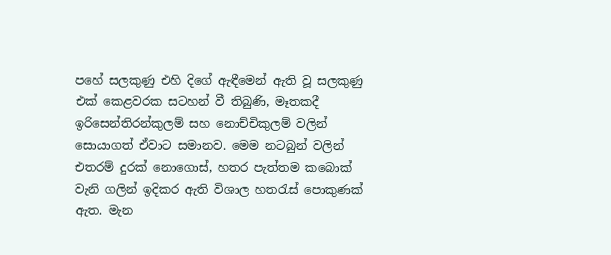පහේ සලකුණු එහි දිගේ ඇඳීමෙන් ඇති වූ සලකුණු එක් කෙළවරක සටහන් වී තිබුණි, මෑතකදී ඉරිසෙන්තිරන්කුලම් සහ නොච්චිකුලම් වලින් සොයාගත් ඒවාට සමානව. මෙම නටබුන් වලින් එතරම් දුරක් නොගොස්, හතර පැත්තම කබොක් වැනි ගලින් ඉදිකර ඇති විශාල හතරැස් පොකුණක් ඇත. මැන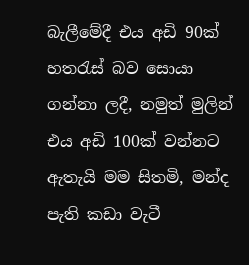බැලීමේදී එය අඩි 90ක් හතරැස් බව සොයා ගන්නා ලදී, නමුත් මුලින් එය අඩි 100ක් වන්නට ඇතැයි මම සිතමි, මන්ද පැති කඩා වැටී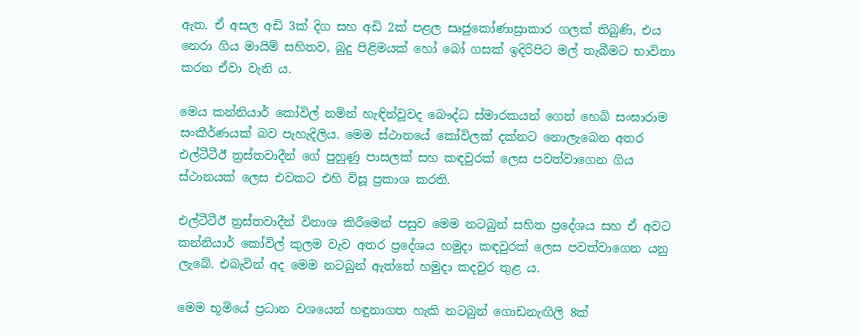ඇත. ඒ අසල අඩි 3ක් දිග සහ අඩි 2ක් පළල සෘජුකෝණාස්‍රාකාර ගලක් තිබුණි, එය නෙරා ගිය මායිම් සහිතව, බුදු පිළිමයක් හෝ බෝ ගසක් ඉදිරිපිට මල් තැබීමට භාවිතා කරන ඒවා වැනි ය.

මෙය කන්නියාර් කෝවිල් නමින් හැඳින්වූවද බෞද්ධ ස්මාරකයන් ගෙන් හෙබි සංඝාරාම සංකීර්ණයක් බව පැහැදිලිය. මෙම ස්ථානයේ කෝවිලක් දක්නට නොලැබෙන අතර එල්ටීටීඊ ත්‍රස්තවාදීන් ගේ පුහුණු පාසලක් සහ කඳවුරක් ලෙස පවත්වාගෙන ගිය ස්ථානයක් ලෙස එවකට එහි විසූ ප්‍රකාශ කරති.

එල්ටීටීඊ ත්‍රස්තවාදීන් විනාශ කිරීමෙන් පසුව මෙම නටබුන් සහිත ප්‍රදේශය සහ ඒ අවට කන්නියාර් කෝවිල් කුලම වැව අතර ප්‍රදේශය හමුදා කඳවුරක් ලෙස පවත්වාගෙන යනු ලැබේ. එබැවින් අද මෙම නටබුන් ඇත්තේ හමුදා කදවුර තුළ ය.

මෙම භූමියේ ප්‍රධාන වශයෙන් හඳුනාගත හැකි නටබුන් ගොඩනැඟිලි 8ක්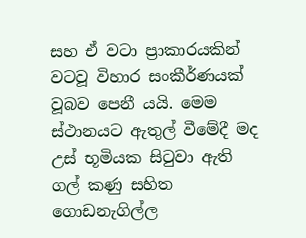සහ ඒ වටා ප්‍රාකාරයකින් වටවූ විහාර සංකීර්ණයක් වූබව පෙනී යයි. මෙම ස්ථානයට ඇතුල් වීමේදී මද උස් භූමියක සිටුවා ඇති ගල් කණු සහිත ගොඩනැගිල්ල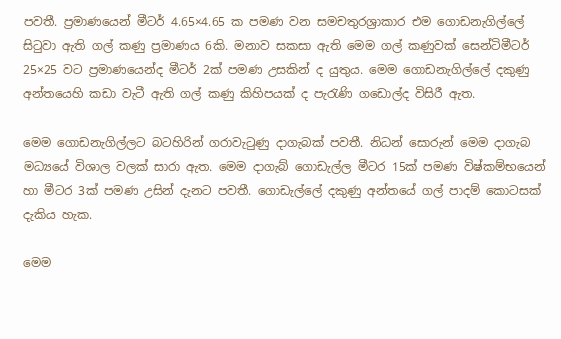පවතී. ප්‍රමාණයෙන් මීටර් 4.65×4.65 ක පමණ වන සමචතුරශ්‍රාකාර එම ගොඩනැගිල්ලේ සිටුවා ඇති ගල් කණු ප්‍රමාණය 6කි. මනාව සකසා ඇති මෙම ගල් කණුවක් සෙන්ටිමීටර් 25×25 වට ප්‍රමාණයෙන්ද මීටර් 2ක් පමණ උසකින් ද යුතුය. මෙම ගොඩනැගිල්ලේ දකුණු අන්තයෙහි කඩා වැටී ඇති ගල් කණු කිහිපයක් ද පැරැණි ගඩොල්ද විසිරී ඇත.

මෙම ගොඩනැගිල්ලට බටහිරින් ගරාවැටුණු දාගැබක් පවතී. නිධන් සොරුන් මෙම දාගැබ මධ්‍යයේ විශාල වලක් සාරා ඇත. මෙම දාගැබ් ගොඩැල්ල මීටර 15ක් පමණ විෂ්කම්භයෙන් හා මීටර 3ක් පමණ උසින් දැනට පවතී. ගොඩැල්ලේ දකුණු අන්තයේ ගල් පාදම් කොටසක් දැකිය හැක.

මෙම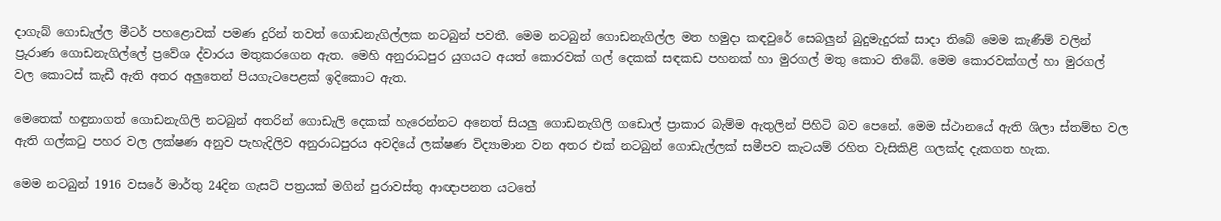දාගැබ් ගොඩැල්ල මීටර් පහළොවක් පමණ දුරින් තවත් ගොඩනැගිල්ලක නටබුන් පවතී. මෙම නටබුන් ගොඩනැගිල්ල මත හමුදා කඳවුරේ සෙබලුන් බුදුමැදුරක් සාදා තිබේ මෙම කැණීම් වලින් ප්‍රුරාණ ගොඩනැගිල්ලේ ප්‍රවේශ ද්වාරය මතුකරගෙන ඇත. මෙහි අනුරාධපුර යුගයට අයත් කොරවක් ගල් දෙකක් සඳකඩ පහනක් හා මුරගල් මතු කොට තිබේ. මෙම කොරවක්ගල් හා මුරගල් වල කොටස් කැඩී ඇති අතර අලුතෙන් පියගැටපෙළක් ඉදිකොට ඇත.

මෙතෙක් හඳුනාගත් ගොඩනැගිලි නටබුන් අතරින් ගොඩැලි දෙකක් හැරෙන්නට අනෙත් සියලු ගොඩනැගිලි ගඩොල් ප්‍රාකාර බැම්ම ඇතුලින් පිහිටි බව පෙනේ. මෙම ස්ථානයේ ඇති ශිලා ස්තම්භ වල ඇති ගල්කටු පහර වල ලක්ෂණ අනුව පැහැදිලිව අනුරාධපුරය අවදියේ ලක්ෂණ විද්‍යාමාන වන අතර එක් නටබුන් ගොඩැල්ලක් සමීපව කැටයම් රහිත වැසිකිළි ගලක්ද දැකගත හැක.

මෙම නටබුන් 1916 වසරේ මාර්තු 24දින ගැසට් පත්‍රයක් මගින් පුරාවස්තු ආඥාපනත යටතේ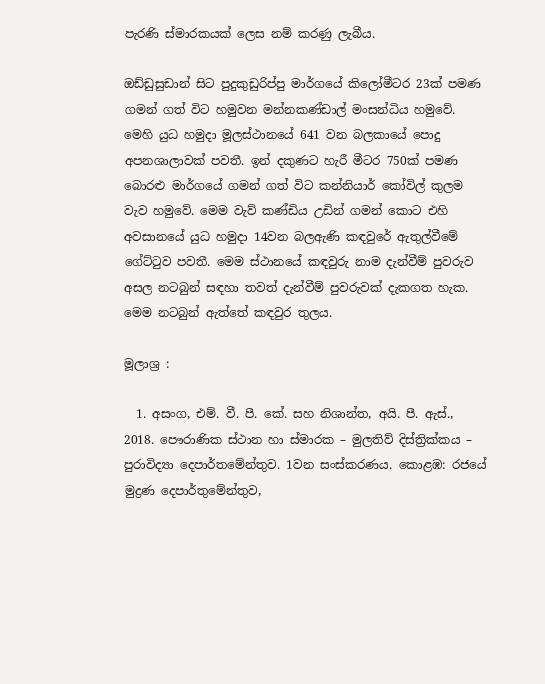පැරණි ස්මාරකයක් ලෙස නම් කරණු ලැබීය.

ඔඩ්ඩුසුඩාන් සිට පුදුකුඩුරිප්පු මාර්ගයේ කිලෝමීටර 23ක් පමණ ගමන් ගත් විට හමුවන මන්නකණ්ඩාල් මංසන්ධිය හමුවේ. මෙහි යුධ හමුදා මූලස්ථානයේ 641 වන බලකායේ පොදු අපනශාලාවක් පවතී. ඉන් දකුණට හැරී මීටර 750ක් පමණ බොරළු මාර්ගයේ ගමන් ගත් විට කන්නියාර් කෝවිල් කුලම වැව හමුවේ. මෙම වැව් කණ්ඩිය උඩින් ගමන් කොට එහි අවසානයේ යුධ හමුදා 14වන බලඇණි කඳවුරේ ඇතුල්වීමේ ගේට්ටුව පවතී. මෙම ස්ථානයේ කඳවුරු නාම දැන්වීම් පුවරුව අසල නටබුන් සඳහා තවත් දැන්වීම් පුවරුවක් දැකගත හැක. මෙම නටබුන් ඇත්තේ කඳවුර තුලය.

මූලාශ්‍ර :

  1. අසංග, එම්. වී. පී. කේ. සහ නිශාන්ත, අයි. පී. ඇස්., 2018. පෞරාණික ස්ථාන හා ස්මාරක – මුලතිව් දිස්ත්‍රික්කය – පුරාවිද්‍යා දෙපාර්තමේන්තුව. 1වන සංස්කරණය. කොළඹ: රජයේ මුද්‍රණ දෙපාර්තුමේන්තුව,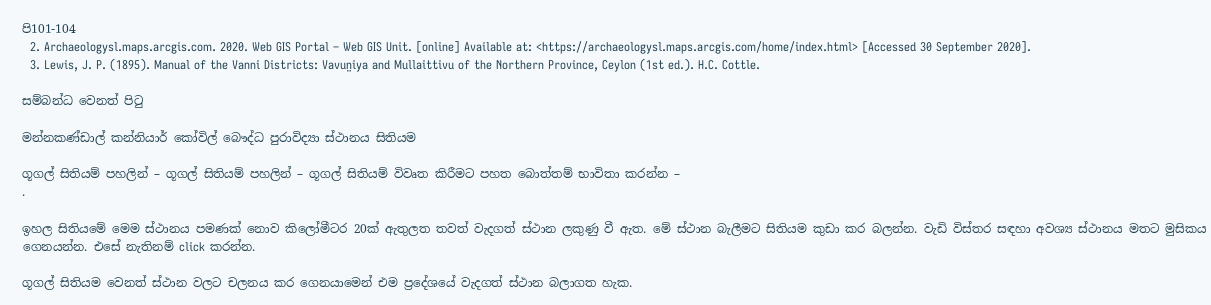පි101-104
  2. Archaeologysl.maps.arcgis.com. 2020. Web GIS Portal – Web GIS Unit. [online] Available at: <https://archaeologysl.maps.arcgis.com/home/index.html> [Accessed 30 September 2020].
  3. Lewis, J. P. (1895). Manual of the Vanni Districts: Vavun̤iya and Mullaittivu of the Northern Province, Ceylon (1st ed.). H.C. Cottle.

සම්බන්ධ වෙනත් පිටු

මන්නකණ්ඩාල් කන්නියාර් කෝවිල් බෞද්ධ පුරාවිද්‍යා ස්ථානය සිතියම

ගූගල් සිතියම් පහලින් – ගූගල් සිතියම් පහලින් – ගූගල් සිතියම් විවෘත කිරීමට පහත බොත්තම් භාවිතා කරන්න –
.

ඉහල සිතියමේ මෙම ස්ථානය පමණක් නොව කිලෝමීටර 20ක් ඇතුලත තවත් වැදගත් ස්ථාන ලකුණු වී ඇත. මේ ස්ථාන බැලීමට සිතියම කුඩා කර බලන්න. වැඩි විස්තර සඳහා අවශ්‍ය ස්ථානය මතට මුසිකය ගෙනයන්න. එසේ නැතිනම් click කරන්න.

ගූගල් සිතියම වෙනත් ස්ථාන වලට චලනය කර ගෙනයාමෙන් එම ප්‍රදේශයේ වැදගත් ස්ථාන බලාගත හැක.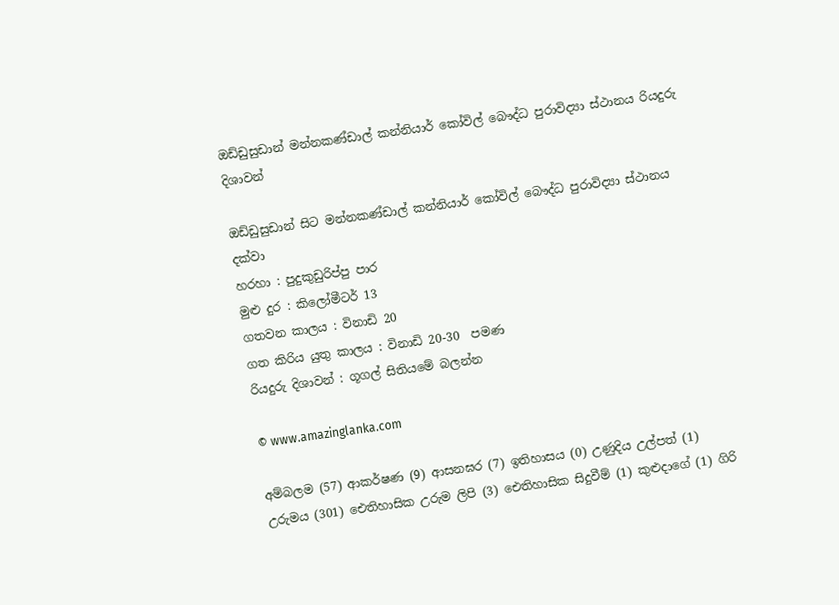ඔඩ්ඩුසුඩාන් මන්නකණ්ඩාල් කන්නියාර් කෝවිල් බෞද්ධ පුරාවිද්‍යා ස්ථානය රියදුරු දිශාවන්

ඔඩ්ඩුසුඩාන් සිට මන්නකණ්ඩාල් කන්නියාර් කෝවිල් බෞද්ධ පුරාවිද්‍යා ස්ථානය දක්වා
හරහා : පුදුකුඩුරිප්පු පාර
මුළු දුර : කිලෝමීටර් 13
ගතවන කාලය : විනාඩි 20
ගත කිරිය යුතු කාලය : විනාඩි 20-30  පමණ
රියදුරු දිශාවන් : ගූගල් සිතියමේ බලන්න

© www.amazinglanka.com

අම්බලම (57) ආකර්ෂණ (9) ආසනඝර (7) ඉතිහාසය (0) උණුදිය උල්පත් (1) උරුමය (301) ඓතිහාසික උරුම ලිපි (3) ඓතිහාසික සිදුවීම් (1) කුළුදාගේ (1) ගිරි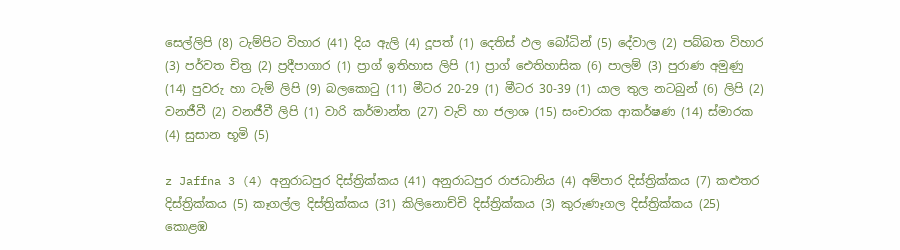සෙල්ලිපි (8) ටැම්පිට විහාර (41) දිය ඇලි (4) දූපත් (1) දෙතිස් ඵල බෝධින් (5) දේවාල (2) පබ්බත විහාර (3) පර්වත චිත්‍ර (2) ප්‍රදීපාගාර (1) ප්‍රාග් ඉතිහාස ලිපි (1) ප්‍රාග් ඓතිහාසික (6) පාලම් (3) පුරාණ අමුණු (14) පුවරු හා ටැම් ලිපි (9) බලකොටු (11) මීටර 20-29 (1) මීටර 30-39 (1) යාල තුල නටබුන් (6) ලිපි (2) වනජීවී (2) වනජීවී ලිපි (1) වාරි කර්මාන්ත (27) වැව් හා ජලාශ (15) සංචාරක ආකර්ෂණ (14) ස්මාරක (4) සුසාන භූමි (5)

z Jaffna 3 (4) අනුරාධපුර දිස්ත්‍රික්කය (41) අනුරාධපුර රාජධානිය (4) අම්පාර දිස්ත්‍රික්කය (7) කළුතර දිස්ත්‍රික්කය (5) කෑගල්ල දිස්ත්‍රික්කය (31) කිලිනොච්චි දිස්ත්‍රික්කය (3) කුරුණෑගල දිස්ත්‍රික්කය (25) කොළඹ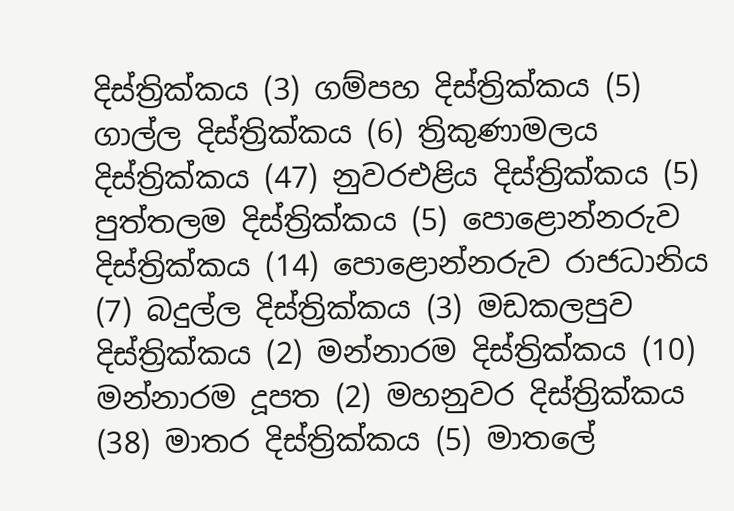දිස්ත්‍රික්කය (3) ගම්පහ දිස්ත්‍රික්කය (5) ගාල්ල දිස්ත්‍රික්කය (6) ත්‍රිකුණාමලය දිස්ත්‍රික්කය (47) නුවරඑළිය දිස්ත්‍රික්කය (5) පුත්තලම දිස්ත්‍රික්කය (5) පොළොන්නරුව දිස්ත්‍රික්කය (14) පොළොන්නරුව රාජධානිය (7) බදුල්ල දිස්ත්‍රික්කය (3) මඩකලපුව දිස්ත්‍රික්කය (2) මන්නාරම දිස්ත්‍රික්කය (10) මන්නාරම දූපත (2) මහනුවර දිස්ත්‍රික්කය (38) මාතර දිස්ත්‍රික්කය (5) මාතලේ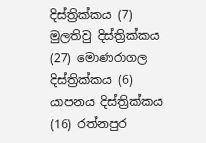දිස්ත්‍රික්කය (7) මුලතිවු දිස්ත්‍රික්කය (27) මොණරාගල දිස්ත්‍රික්කය (6) යාපනය දිස්ත්‍රික්කය (16) රත්නපුර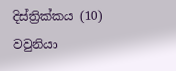දිස්ත්‍රික්කය (10) වවුනියා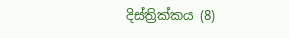දිස්ත්‍රික්කය (8)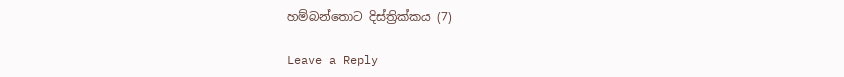හම්බන්තොට දිස්ත්‍රික්කය (7)

Leave a Reply